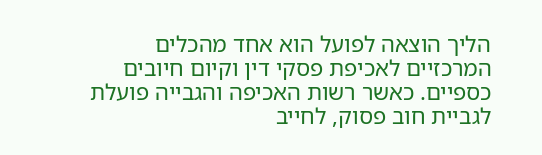הליך הוצאה לפועל הוא אחד מהכלים המרכזיים לאכיפת פסקי דין וקיום חיובים כספיים. כאשר רשות האכיפה והגבייה פועלת לגביית חוב פסוק, לחייב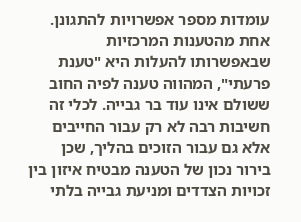עומדות מספר אפשרויות להתגונן. אחת מהטענות המרכזיות שבאפשרותו להעלות היא "טענת פרעתי", המהווה טענה לפיה החוב ששולם אינו עוד בר גבייה. לכלי זה חשיבות רבה לא רק עבור החייבים אלא גם עבור הזוכים בהליך, שכן בירור נכון של הטענה מבטיח איזון בין זכויות הצדדים ומניעת גבייה בלתי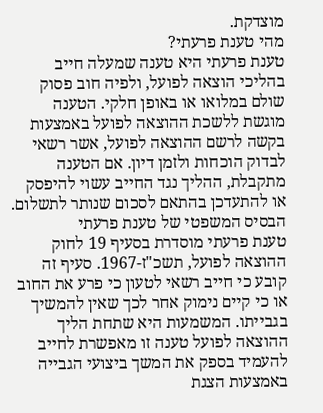מוצדקת.
מהי טענת פרעתי?
טענת פרעתי היא טענה שמעלה חייב בהליכי הוצאה לפועל, ולפיה חוב פסוק שולם במלואו או באופן חלקי. הטענה מוגשת ללשכת ההוצאה לפועל באמצעות בקשה לרשם ההוצאה לפועל, אשר רשאי לבדוק הוכחות ולזמן דיון. אם הטענה מתקבלת, ההליך נגד החייב עשוי להיפסק או להתעדכן בהתאם לסכום שנותר לתשלום.
הבסיס המשפטי של טענת פרעתי
טענת פרעתי מוסדרת בסעיף 19 לחוק ההוצאה לפועל, תשכ"ז-1967. סעיף זה קובע כי חייב רשאי לטעון כי פרע את החוב או כי קיים נימוק אחר לכך שאין להמשיך בגבייתו. המשמעות היא שתחת הליך ההוצאה לפועל טענה זו מאפשרת לחייב להעמיד בספק את המשך ביצועי הגבייה באמצעות הצגת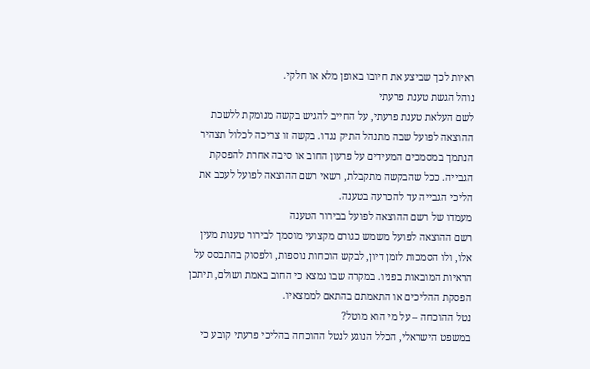ראיות לכך שביצע את חיובו באופן מלא או חלקי.
נוהל הגשת טענת פרעתי
לשם העלאת טענת פרעתי, על החייב להגיש בקשה מנומקת ללשכת ההוצאה לפועל שבה מתנהל התיק נגדו. בקשה זו צריכה לכלול תצהיר הנתמך במסמכים המעידים על פרעון החוב או סיבה אחרת להפסקת הגבייה. ככל שהבקשה מתקבלת, רשאי רשם ההוצאה לפועל לעכב את הליכי הגבייה עד להכרעה בטענה.
מעמדו של רשם ההוצאה לפועל בבירור הטענה
רשם ההוצאה לפועל משמש כגורם מקצועי מוסמך לבירור טענות מעין אלו, ולו הסמכות לזמן דיון, לבקש הוכחות נוספות, ולפסוק בהתבסס על הראיות המובאות בפניו. במקרה שבו נמצא כי החוב באמת ושולם, תיתכן הפסקת ההליכים או התאמתם בהתאם לממצאיו.
נטל ההוכחה – על מי הוא מוטל?
במשפט הישראלי, הכלל הנוגע לנטל ההוכחה בהליכי פרעתי קובע כי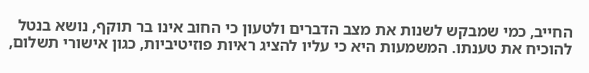החייב, כמי שמבקש לשנות את מצב הדברים ולטעון כי החוב אינו בר תוקף, נושא בנטל להוכיח את טענתו. המשמעות היא כי עליו להציג ראיות פוזיטיביות, כגון אישורי תשלום,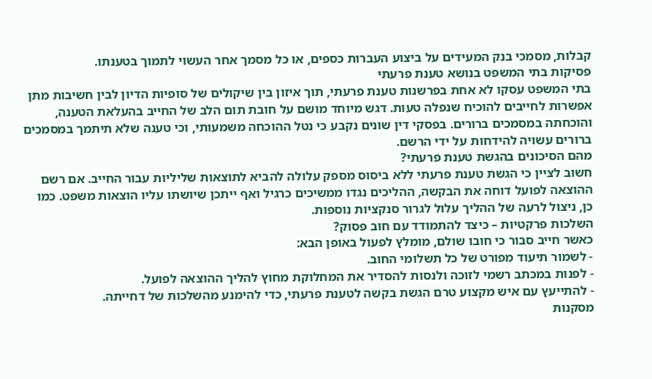קבלות, מסמכי בנק המעידים על ביצוע העברות כספים, או כל מסמך אחר העשוי לתמוך בטענתו.
פסיקות בתי המשפט בנושא טענת פרעתי
בתי המשפט עסקו לא אחת בפרשנות טענת פרעתי, תוך איזון בין שיקולים של סופיות הדיון לבין חשיבות מתן אפשרות לחייבים להוכיח שנפלה טעות. דגש מיוחד מושם על חובת תום הלב של החייב בהעלאת הטענה, והוכחתה במסמכים ברורים. בפסקי דין שונים נקבע כי נטל ההוכחה משמעותי, וכי טענה שלא תיתמך במסמכים ברורים עשויה להידחות על ידי הרשם.
מהם הסיכונים בהגשת טענת פרעתי?
חשוב לציין כי הגשת טענת פרעתי ללא ביסוס מספק עלולה להביא לתוצאות שליליות עבור החייב. אם רשם ההוצאה לפועל דוחה את הבקשה, ההליכים נגדו ממשיכים כרגיל ואף ייתכן שיושתו עליו הוצאות משפט. כמו כן, ניצול לרעה של ההליך עלול לגרור סנקציות נוספות.
השלכות פרקטיות – כיצד להתמודד עם חוב פסוק?
כאשר חייב סבור כי חובו שולם, מומלץ לפעול באופן הבא:
- לשמור תיעוד מפורט של כל תשלומי החוב.
- לפנות במכתב רשמי לזוכה ולנסות להסדיר את המחלוקת מחוץ להליך ההוצאה לפועל.
- להתייעץ עם איש מקצוע טרם הגשת בקשה לטענת פרעתי, כדי להימנע מהשלכות של דחייתה.
מסקנות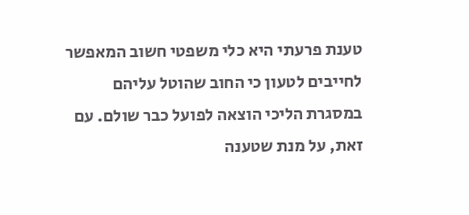טענת פרעתי היא כלי משפטי חשוב המאפשר לחייבים לטעון כי החוב שהוטל עליהם במסגרת הליכי הוצאה לפועל כבר שולם. עם זאת, על מנת שטענה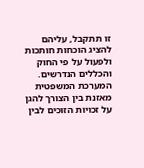זו תתקבל, עליהם להציג הוכחות חותכות ולפעול על פי החוק והכללים הנדרשים. המערכת המשפטית מאזנת בין הצורך להגן על זכויות הזוכים לבין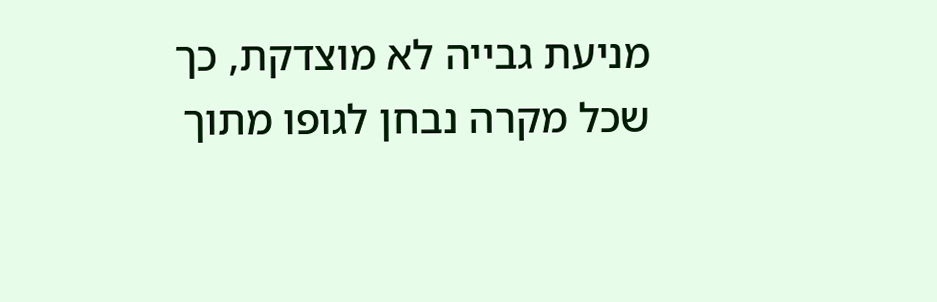מניעת גבייה לא מוצדקת, כך שכל מקרה נבחן לגופו מתוך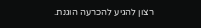רצון להגיע להכרעה הוגנת.